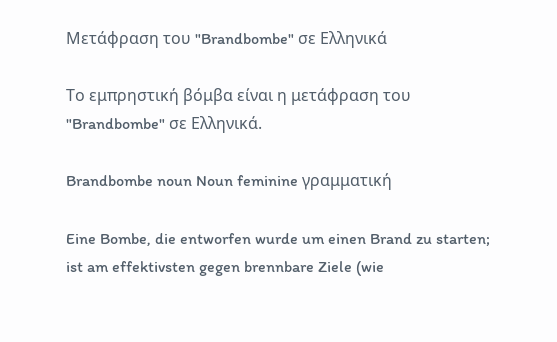Μετάφραση του "Brandbombe" σε Ελληνικά

Το εμπρηστική βόμβα είναι η μετάφραση του "Brandbombe" σε Ελληνικά.

Brandbombe noun Noun feminine γραμματική

Eine Bombe, die entworfen wurde um einen Brand zu starten; ist am effektivsten gegen brennbare Ziele (wie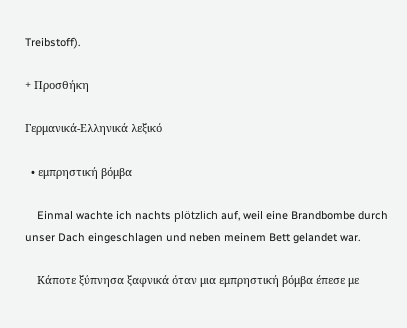Treibstoff).

+ Προσθήκη

Γερμανικά-Ελληνικά λεξικό

  • εμπρηστική βόμβα

    Einmal wachte ich nachts plötzlich auf, weil eine Brandbombe durch unser Dach eingeschlagen und neben meinem Bett gelandet war.

    Κάποτε ξύπνησα ξαφνικά όταν μια εμπρηστική βόμβα έπεσε με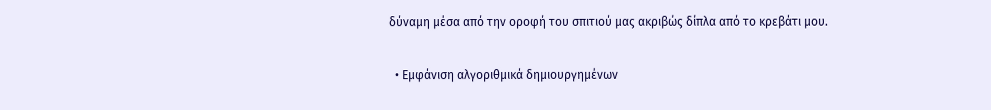δύναμη μέσα από την οροφή του σπιτιού μας ακριβώς δίπλα από το κρεβάτι μου.

  • Εμφάνιση αλγοριθμικά δημιουργημένων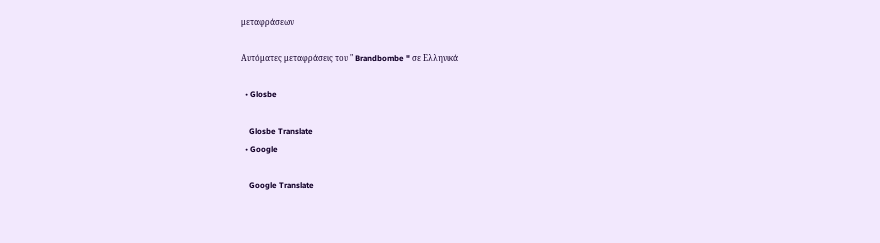μεταφράσεων

Αυτόματες μεταφράσεις του " Brandbombe " σε Ελληνικά

  • Glosbe

    Glosbe Translate
  • Google

    Google Translate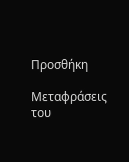Προσθήκη

Μεταφράσεις του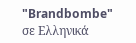"Brandbombe" σε Ελληνικά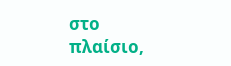στο πλαίσιο,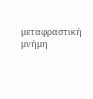μεταφραστική μνήμη